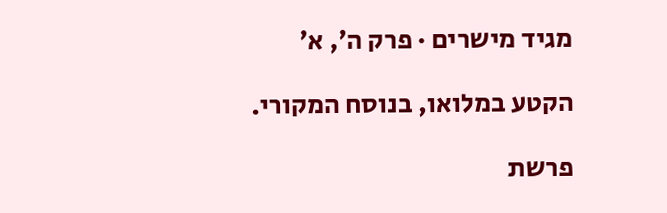מגיד מישרים · פרק ה׳, א׳

הקטע במלואו, בנוסח המקורי.

פרשת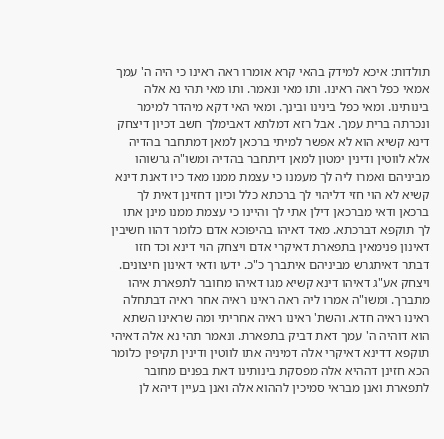תולדות: איכא למידק בהאי קרא אומרו ראה ראינו כי היה ה' עמך אמאי כפל ראה ראינו. ותו מאי ונאמר. ותו מאי תהי נא אלה בינותינו. ומאי כפל בינינו ובינך. ומאי האי דקא מיהדר למימר ונכרתה ברית עמך. אבל רזא דמלתא דאבימלך חשב דכיון דיצחק דינא קשיא הוא לא אפשר למיתי ברכאן למאן דמתחבר בהדיה אלא לווטין ודינין ימטון למאן דיתחבר בהדיה ומשו"ה גרשוהו מביניהם ואמרו ליה לך מעמנו כי עצמת ממנו מאד כיו דאנת דינא קשיא לא הוי חזי דליהוי לך ברכתא כלל וכיון דחזינן דאית לך ברכאן ודאי מברכאן דילן אתי לך והיינו כי עצמת ממנו מינן אתו לך תוקפא דברכתא. מאד דאיהו בהיפוכא אדם כלומר דהוו חשיבין דאינון פנימאין בתפארת דאיקרי אדם ויצחק הוי דינא וכד חזו דבתר דאיתגרש מביניהם איתברך כ"כ. ידעו ודאי דאינון חיצונים. ויצחק אע"ג דאיהו דינא קשיא מגו דאיהו מחובר לתפארת איהו מתברך. ומשו"ה אמרו ליה ראה ראינו ראיה אחר ראיה דבתחלה ראינו ראיה חדא. והשת' ראינו ראיה אחריתי ומה שראינו השתא הוא דוהיה ה' עמך דאת דביק בתפארת. ונאמר תהי נא אלה דאיהי תוקפא דדינא דאיקרי אלה דמיניה אתו לווטין ודינין תקיפין כלומר הכא חזינן דההיא אלה מפסקת בינותינו דאת בפנים מחובר לתפארת ואנן מבראי סמיכין לההוא אלה ואנן בעיין דיהא לן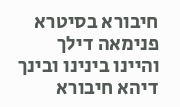חיבורא בסיטרא פנימאה דילך והיינו בינינו ובינך דיהא חיבורא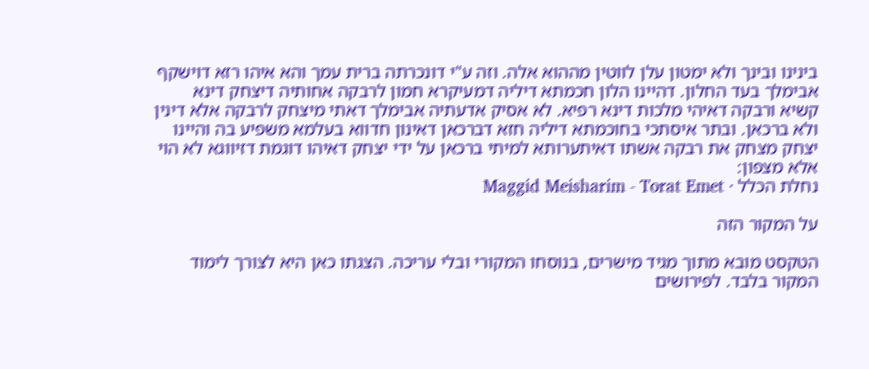בינינו ובינך ולא ימטון עלן לווטין מההוא אלה. וזה ע"י דונכרתה ברית עמך והא איהו רזא דוישקף אבימלך בעד החלון. דהיינו הלון חכמתא דיליה דמעיקרא חמון לרבקה אחותיה דיצחק דינא קשיא ורבקה דאיהי מלכות דינא רפיא. לא אסיק אדעתיה אבימלך דאתי מיצחק לרבקה אלא דינין ולא ברכאן. ובתר איסתכי בחוכמתא דיליה חזא דברכאן דאינון חדווא בעלמא משפיע בה והיינו יצחק מצחק את רבקה אשתו דאיתערותא למיתי ברכאן על ידי יצחק דאיהו דוגמת דזיווגא לא הוי אלא מצפון:
נחלת הכלל · Maggid Meisharim - Torat Emet

על המקור הזה

הטקסט מובא מתוך מגיד מישרים, בנוסחו המקורי ובלי עריכה. הצגתו כאן היא לצורך לימוד המקור בלבד. לפירושים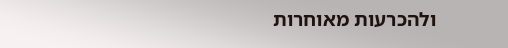ולהכרעות מאוחרות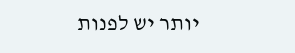יותר יש לפנות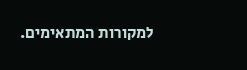למקורות המתאימים.